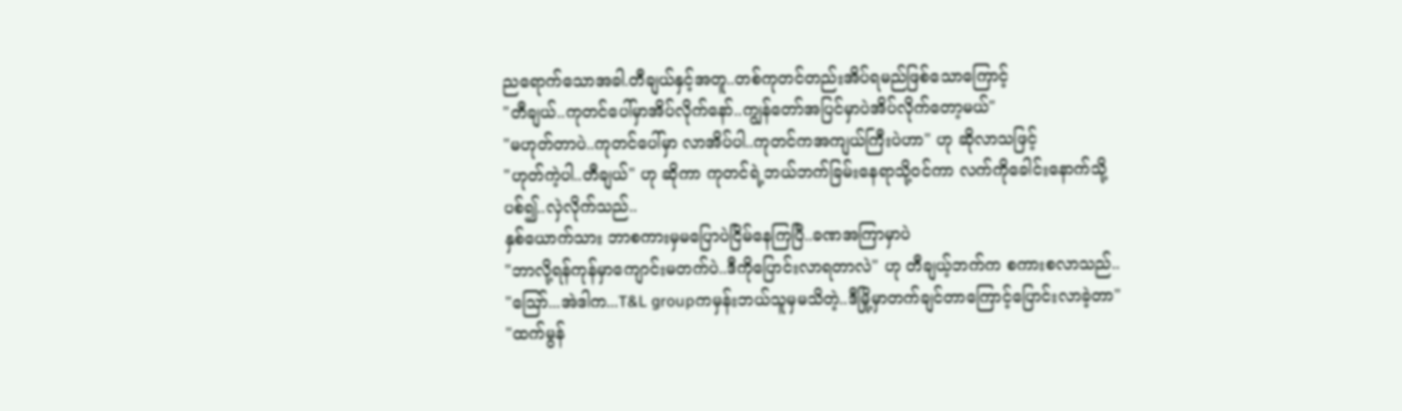ညရောက်သောအခါ.တီချယ်နှင့်အတူ..တစ်ကုတင်တည်းအိပ်ရမည်ဖြစ်သောကြောင့်
"တီချယ်..ကုတင်ပေါ်မှာအိပ်လိုက်နော်..ကျွန်တော်အပြင်မှာပဲအိပ်လိုက်တော့မယ်"
"မဟုတ်တာပဲ..ကုတင်ပေါ်မှာ လာအိပ်ပါ..ကုတင်ကအကျယ်ကြီးပဲဟာ" ဟု ဆိုလာသဖြင့်
"ဟုတ်ကဲ့ပါ..တီချယ်" ဟု ဆိုကာ ကုတင်ရဲ့ဘယ်ဘက်ခြမ်းနေရာသို့ဝင်ကာ လက်ကိုခေါင်းနောက်သို့ပစ်၍..လှဲလိုက်သည်..
နှစ်ယောက်သား ဘာစကားမှမပြောပဲငြိမ်နေကြပြီ..ခဏအကြာမှာပဲ
"ဘာလို့ရန်ကုန်မှာကျောင်းမတက်ပဲ..ဒီကိုပြောင်းလာရတာလဲ" ဟု တီချယ့်ဘက်က စကားစလာသည်..
"ဪ...အဲဒါက...T&L groupကမှန်းဘယ်သူမှမသိတဲ့..ဒီမြို့မှာတက်ချင်တာကြောင့်ပြောင်းလာခဲ့တာ"
"ထက်မွန်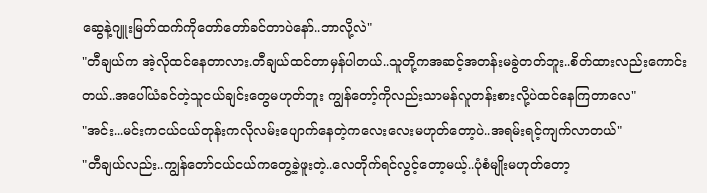ဆွေနဲ့ဂျူးမြတ်ထက်ကိုတော်တော်ခင်တာပဲနော်..ဘာလို့လဲ"
"တီချယ်က အဲ့လိုထင်နေတာလား.တီချယ်ထင်တာမှန်ပါတယ်..သူတို့ကအဆင့်အတန်းမခွဲတတ်ဘူး..စိတ်ထားလည်းကောင်းတယ်..အပေါ်ယံခင်တဲ့သူငယ်ချင်းတွေမဟုတ်ဘူး ကျွန်တော့်ကိုလည်းသာမန်လူတန်းစားလို့ပဲထင်နေကြတာလေ"
"အင်း...မင်းကငယ်ငယ်တုန်းကလိုလမ်းပျောက်နေတဲ့ကလေးလေးမဟုတ်တော့ပဲ..အရမ်းရင့်ကျက်လာတယ်"
"တီချယ်လည်း..ကျွန်တော်ငယ်ငယ်ကတွေ့ခဲ့ဖူးတဲ့..လေတိုက်ရင်လွင့်တော့မယ့်..ပုံစံမျိုးမဟုတ်တော့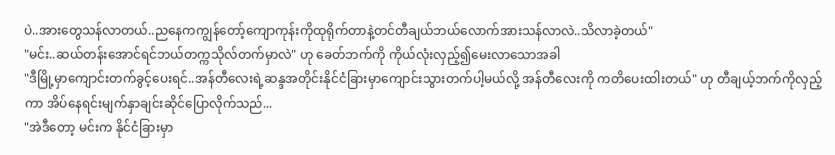ပဲ..အားတွေသန်လာတယ်..ညနေကကျွန်တော့်ကျောကုန်းကိုထုရိုက်တာနဲ့တင်တီချယ်ဘယ်လောက်အားသန်လာလဲ..သိလာခဲ့တယ်"
"မင်း..ဆယ်တန်းအောင်ရင်ဘယ်တက္ကသိုလ်တက်မှာလဲ" ဟု ခေတ်ဘက်ကို ကိုယ်လုံးလှည့်၍မေးလာသောအခါ
"ဒီမြို့မှာကျောင်းတက်ခွင့်ပေးရင်..အန်တီလေးရဲ့ဆန္ဒအတိုင်းနိုင်ငံခြားမှာကျောင်းသွားတက်ပါ့မယ်လို့ အန်တီလေးကို ကတိပေးထါးတယ်" ဟု တီချယ့်ဘက်ကိုလှည့်ကာ အိပ်နေရင်းမျက်နှာချင်းဆိုင်ပြောလိုက်သည်...
"အဲဒီတော့ မင်းက နိုင်ငံခြားမှာ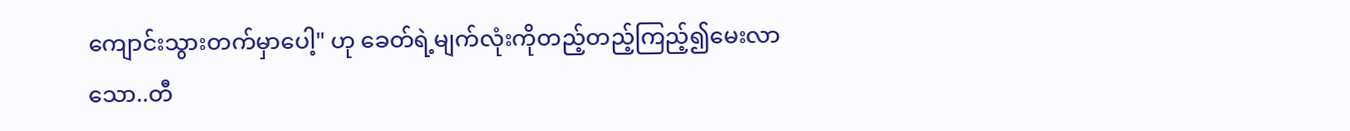ကျောင်းသွားတက်မှာပေါ့" ဟု ခေတ်ရဲ့မျက်လုံးကိုတည့်တည့်ကြည့်၍မေးလာသော..တီ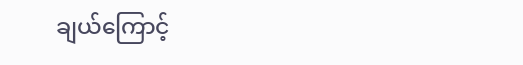ချယ်ကြောင့်